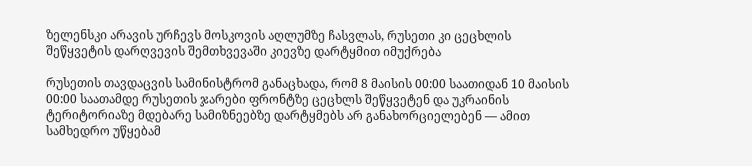ზელენსკი არავის ურჩევს მოსკოვის აღლუმზე ჩასვლას, რუსეთი კი ცეცხლის შეწყვეტის დარღვევის შემთხვევაში კიევზე დარტყმით იმუქრება

რუსეთის თავდაცვის სამინისტრომ განაცხადა, რომ 8 მაისის 00:00 საათიდან 10 მაისის 00:00 საათამდე რუსეთის ჯარები ფრონტზე ცეცხლს შეწყვეტენ და უკრაინის ტერიტორიაზე მდებარე სამიზნეებზე დარტყმებს არ განახორციელებენ — ამით სამხედრო უწყებამ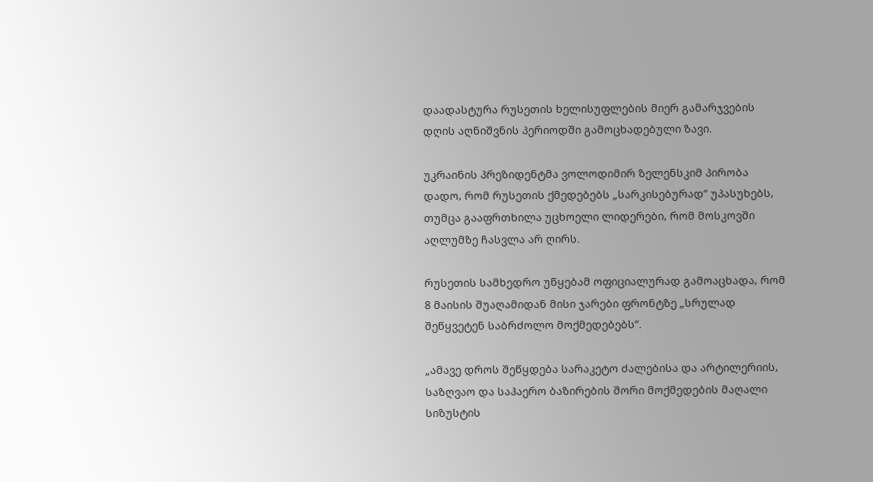დაადასტურა რუსეთის ხელისუფლების მიერ გამარჯვების დღის აღნიშვნის პერიოდში გამოცხადებული ზავი.

უკრაინის პრეზიდენტმა ვოლოდიმირ ზელენსკიმ პირობა დადო, რომ რუსეთის ქმედებებს „სარკისებურად“ უპასუხებს, თუმცა გააფრთხილა უცხოელი ლიდერები, რომ მოსკოვში აღლუმზე ჩასვლა არ ღირს.

რუსეთის სამხედრო უწყებამ ოფიციალურად გამოაცხადა, რომ 8 მაისის შუაღამიდან მისი ჯარები ფრონტზე „სრულად შეწყვეტენ საბრძოლო მოქმედებებს“.

„ამავე დროს შეწყდება სარაკეტო ძალებისა და არტილერიის, საზღვაო და საჰაერო ბაზირების შორი მოქმედების მაღალი სიზუსტის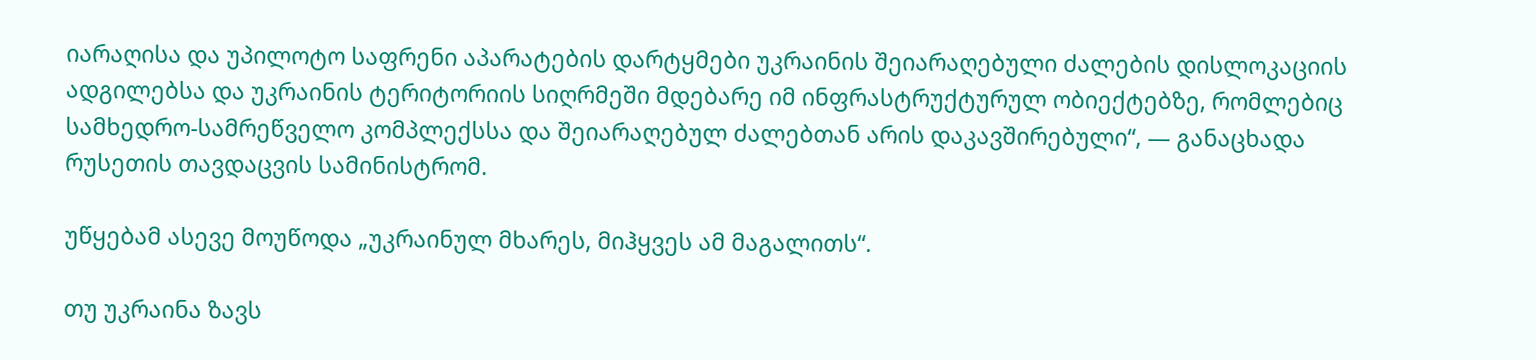იარაღისა და უპილოტო საფრენი აპარატების დარტყმები უკრაინის შეიარაღებული ძალების დისლოკაციის ადგილებსა და უკრაინის ტერიტორიის სიღრმეში მდებარე იმ ინფრასტრუქტურულ ობიექტებზე, რომლებიც სამხედრო-სამრეწველო კომპლექსსა და შეიარაღებულ ძალებთან არის დაკავშირებული“, — განაცხადა რუსეთის თავდაცვის სამინისტრომ.

უწყებამ ასევე მოუწოდა „უკრაინულ მხარეს, მიჰყვეს ამ მაგალითს“.

თუ უკრაინა ზავს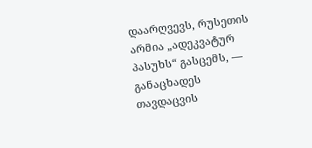დაარღვევს, რუსეთის არმია „ადეკვატურ პასუხს“ გასცემს, — განაცხადეს თავდაცვის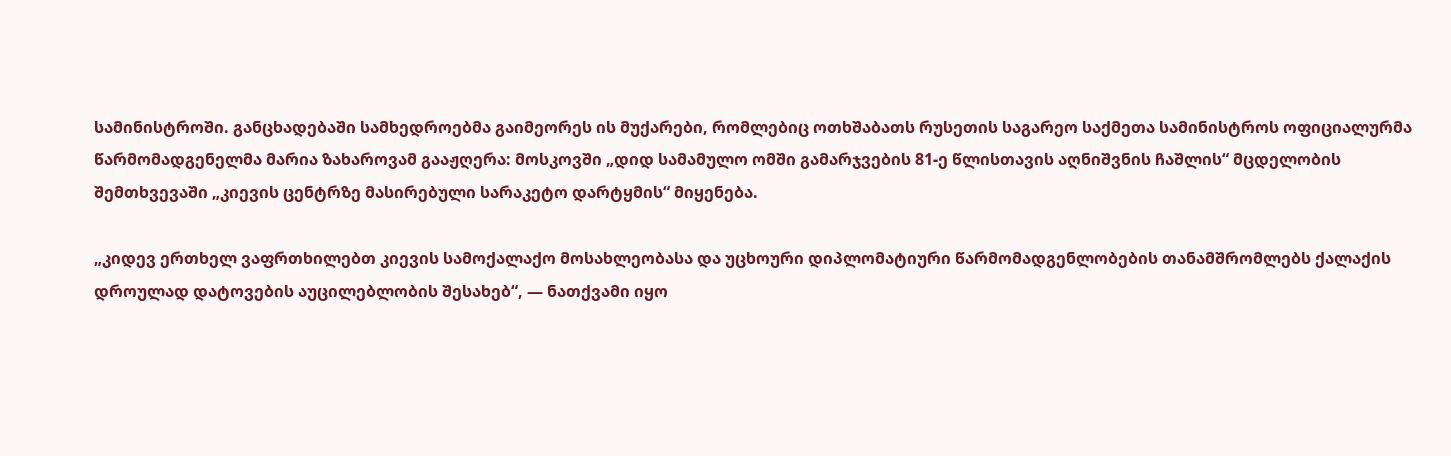სამინისტროში. განცხადებაში სამხედროებმა გაიმეორეს ის მუქარები, რომლებიც ოთხშაბათს რუსეთის საგარეო საქმეთა სამინისტროს ოფიციალურმა წარმომადგენელმა მარია ზახაროვამ გააჟღერა: მოსკოვში „დიდ სამამულო ომში გამარჯვების 81-ე წლისთავის აღნიშვნის ჩაშლის“ მცდელობის შემთხვევაში „კიევის ცენტრზე მასირებული სარაკეტო დარტყმის“ მიყენება.

„კიდევ ერთხელ ვაფრთხილებთ კიევის სამოქალაქო მოსახლეობასა და უცხოური დიპლომატიური წარმომადგენლობების თანამშრომლებს ქალაქის დროულად დატოვების აუცილებლობის შესახებ“, — ნათქვამი იყო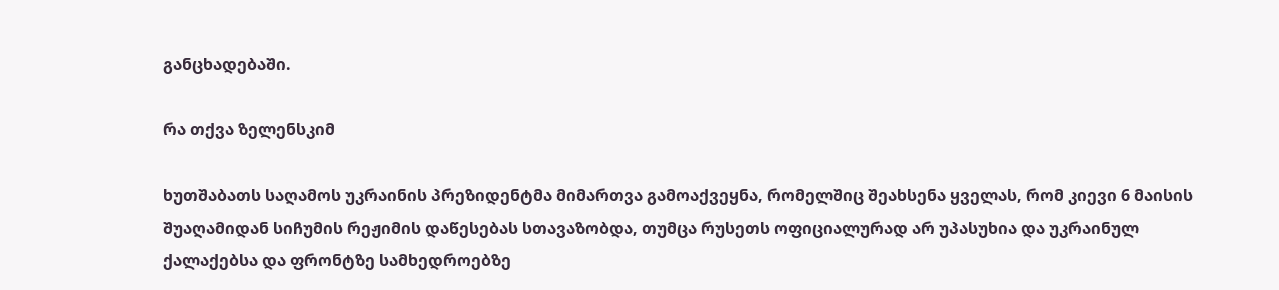განცხადებაში.

რა თქვა ზელენსკიმ

ხუთშაბათს საღამოს უკრაინის პრეზიდენტმა მიმართვა გამოაქვეყნა, რომელშიც შეახსენა ყველას, რომ კიევი 6 მაისის შუაღამიდან სიჩუმის რეჟიმის დაწესებას სთავაზობდა, თუმცა რუსეთს ოფიციალურად არ უპასუხია და უკრაინულ ქალაქებსა და ფრონტზე სამხედროებზე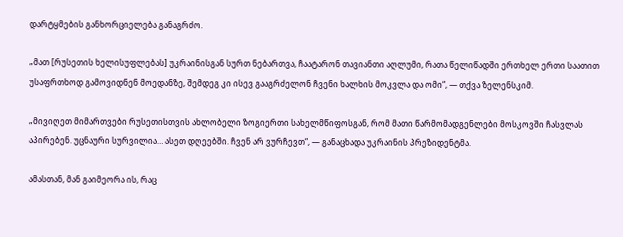დარტყმების განხორციელება განაგრძო.

„მათ [რუსეთის ხელისუფლებას] უკრაინისგან სურთ ნებართვა, ჩაატარონ თავიანთი აღლუმი, რათა წელიწადში ერთხელ ერთი საათით უსაფრთხოდ გამოვიდნენ მოედანზე, შემდეგ კი ისევ გააგრძელონ ჩვენი ხალხის მოკვლა და ომი“, — თქვა ზელენსკიმ.

„მივიღეთ მიმართვები რუსეთისთვის ახლობელი ზოგიერთი სახელმწიფოსგან, რომ მათი წარმომადგენლები მოსკოვში ჩასვლას აპირებენ. უცნაური სურვილია… ასეთ დღეებში. ჩვენ არ ვურჩევთ“, — განაცხადა უკრაინის პრეზიდენტმა.

ამასთან, მან გაიმეორა ის, რაც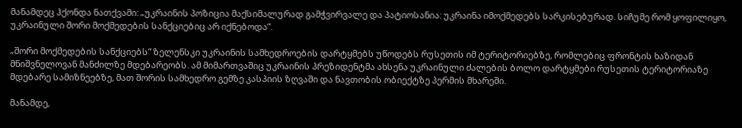მანამდეც ჰქონდა ნათქვამი: „უკრაინის პოზიცია მაქსიმალურად გამჭვირვალე და პატიოსანია: უკრაინა იმოქმედებს სარკისებურად. სიჩუმე რომ ყოფილიყო, უკრაინული შორი მოქმედების სანქციებიც არ იქნებოდა“.

„შორი მოქმედების სანქციებს“ ზელენსკი უკრაინის სამხედროების დარტყმებს უწოდებს რუსეთის იმ ტერიტორიებზე, რომლებიც ფრონტის ხაზიდან მნიშვნელოვან მანძილზე მდებარეობს. ამ მიმართვაშიც უკრაინის პრეზიდენტმა ახსენა უკრაინული ძალების ბოლო დარტყმები რუსეთის ტერიტორიაზე მდებარე სამიზნეებზე, მათ შორის სამხედრო გემზე კასპიის ზღვაში და ნავთობის ობიექტზე პერმის მხარეში.

მანამდე,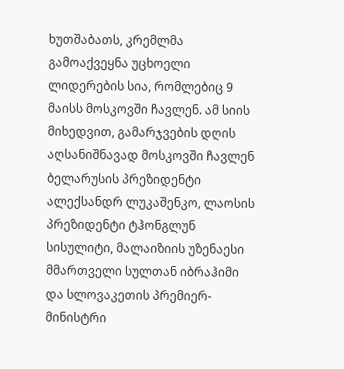ხუთშაბათს, კრემლმა გამოაქვეყნა უცხოელი ლიდერების სია, რომლებიც 9 მაისს მოსკოვში ჩავლენ. ამ სიის მიხედვით, გამარჯვების დღის აღსანიშნავად მოსკოვში ჩავლენ ბელარუსის პრეზიდენტი ალექსანდრ ლუკაშენკო, ლაოსის პრეზიდენტი ტჰონგლუნ სისულიტი, მალაიზიის უზენაესი მმართველი სულთან იბრაჰიმი და სლოვაკეთის პრემიერ-მინისტრი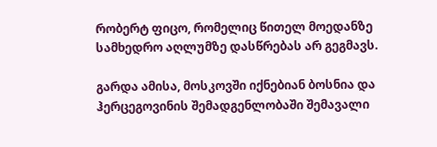რობერტ ფიცო, რომელიც წითელ მოედანზე სამხედრო აღლუმზე დასწრებას არ გეგმავს.

გარდა ამისა, მოსკოვში იქნებიან ბოსნია და ჰერცეგოვინის შემადგენლობაში შემავალი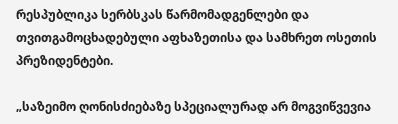რესპუბლიკა სერბსკას წარმომადგენლები და თვითგამოცხადებული აფხაზეთისა და სამხრეთ ოსეთის პრეზიდენტები.

„საზეიმო ღონისძიებაზე სპეციალურად არ მოგვიწვევია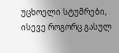უცხოელი სტუმრები, ისევე როგორც გასულ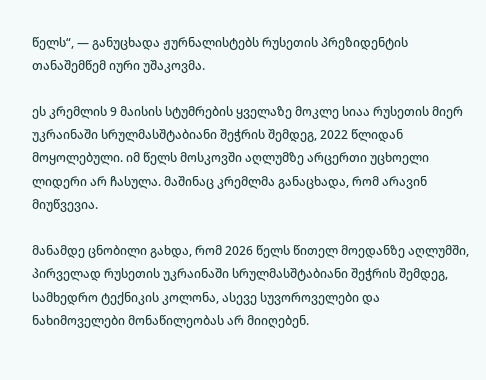წელს“, — განუცხადა ჟურნალისტებს რუსეთის პრეზიდენტის თანაშემწემ იური უშაკოვმა.

ეს კრემლის 9 მაისის სტუმრების ყველაზე მოკლე სიაა რუსეთის მიერ უკრაინაში სრულმასშტაბიანი შეჭრის შემდეგ, 2022 წლიდან მოყოლებული. იმ წელს მოსკოვში აღლუმზე არცერთი უცხოელი ლიდერი არ ჩასულა. მაშინაც კრემლმა განაცხადა, რომ არავინ მიუწვევია.

მანამდე ცნობილი გახდა, რომ 2026 წელს წითელ მოედანზე აღლუმში, პირველად რუსეთის უკრაინაში სრულმასშტაბიანი შეჭრის შემდეგ, სამხედრო ტექნიკის კოლონა, ასევე სუვოროველები და ნახიმოველები მონაწილეობას არ მიიღებენ.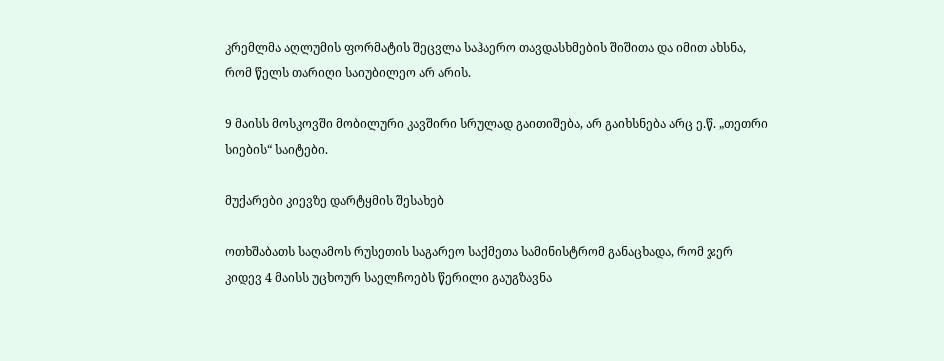კრემლმა აღლუმის ფორმატის შეცვლა საჰაერო თავდასხმების შიშითა და იმით ახსნა, რომ წელს თარიღი საიუბილეო არ არის.

9 მაისს მოსკოვში მობილური კავშირი სრულად გაითიშება, არ გაიხსნება არც ე.წ. „თეთრი სიების“ საიტები.

მუქარები კიევზე დარტყმის შესახებ

ოთხშაბათს საღამოს რუსეთის საგარეო საქმეთა სამინისტრომ განაცხადა, რომ ჯერ კიდევ 4 მაისს უცხოურ საელჩოებს წერილი გაუგზავნა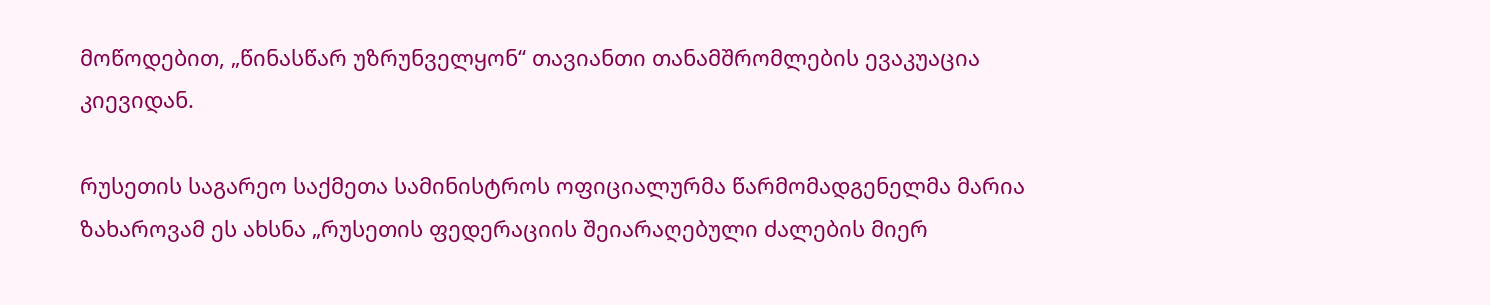მოწოდებით, „წინასწარ უზრუნველყონ“ თავიანთი თანამშრომლების ევაკუაცია კიევიდან.

რუსეთის საგარეო საქმეთა სამინისტროს ოფიციალურმა წარმომადგენელმა მარია ზახაროვამ ეს ახსნა „რუსეთის ფედერაციის შეიარაღებული ძალების მიერ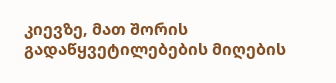კიევზე, მათ შორის გადაწყვეტილებების მიღების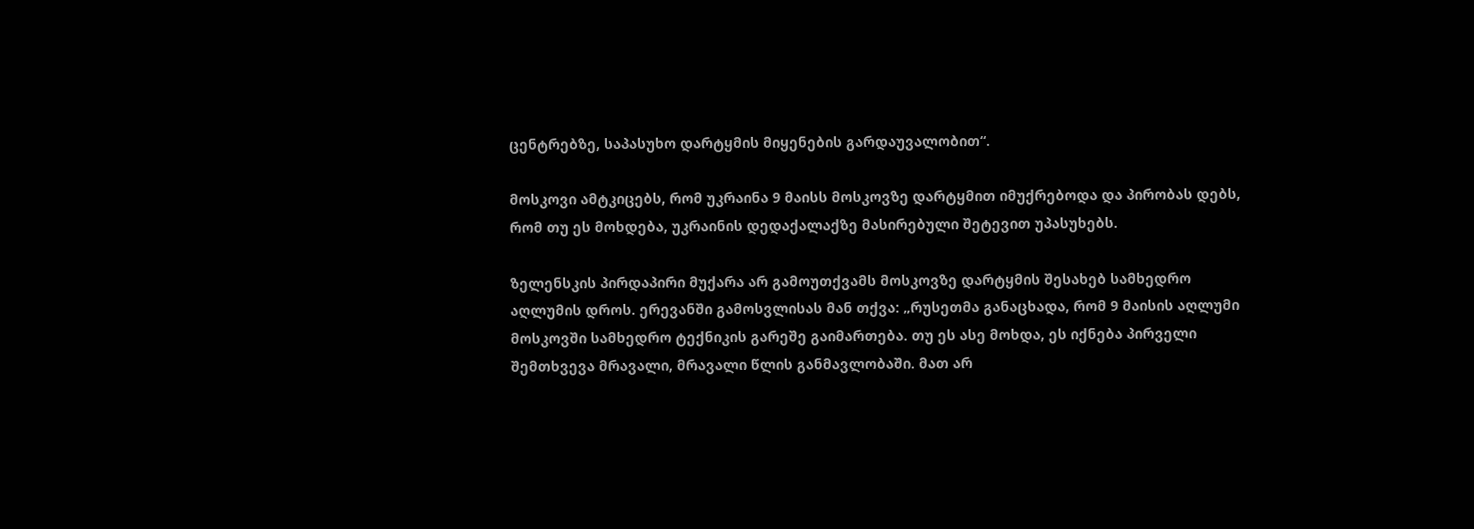ცენტრებზე, საპასუხო დარტყმის მიყენების გარდაუვალობით“.

მოსკოვი ამტკიცებს, რომ უკრაინა 9 მაისს მოსკოვზე დარტყმით იმუქრებოდა და პირობას დებს, რომ თუ ეს მოხდება, უკრაინის დედაქალაქზე მასირებული შეტევით უპასუხებს.

ზელენსკის პირდაპირი მუქარა არ გამოუთქვამს მოსკოვზე დარტყმის შესახებ სამხედრო აღლუმის დროს. ერევანში გამოსვლისას მან თქვა: „რუსეთმა განაცხადა, რომ 9 მაისის აღლუმი მოსკოვში სამხედრო ტექნიკის გარეშე გაიმართება. თუ ეს ასე მოხდა, ეს იქნება პირველი შემთხვევა მრავალი, მრავალი წლის განმავლობაში. მათ არ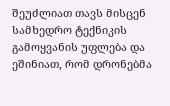შეუძლიათ თავს მისცენ სამხედრო ტექნიკის გამოყვანის უფლება და ეშინიათ, რომ დრონებმა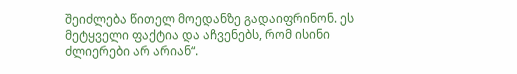შეიძლება წითელ მოედანზე გადაიფრინონ. ეს მეტყველი ფაქტია და აჩვენებს, რომ ისინი ძლიერები არ არიან“.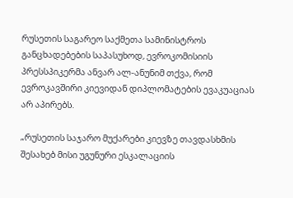რუსეთის საგარეო საქმეთა სამინისტროს განცხადებების საპასუხოდ, ევროკომისიის პრესსპიკერმა ანვარ ალ-ანუნიმ თქვა, რომ ევროკავშირი კიევიდან დიპლომატების ევაკუაციას არ აპირებს.

„რუსეთის საჯარო მუქარები კიევზე თავდასხმის შესახებ მისი უგუნური ესკალაციის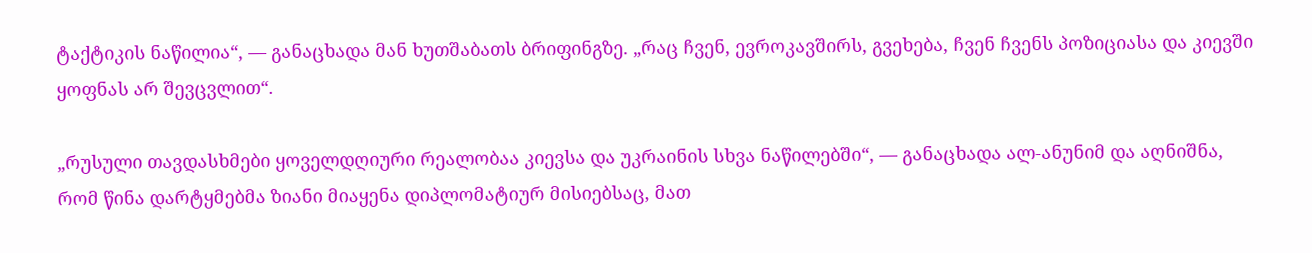ტაქტიკის ნაწილია“, — განაცხადა მან ხუთშაბათს ბრიფინგზე. „რაც ჩვენ, ევროკავშირს, გვეხება, ჩვენ ჩვენს პოზიციასა და კიევში ყოფნას არ შევცვლით“.

„რუსული თავდასხმები ყოველდღიური რეალობაა კიევსა და უკრაინის სხვა ნაწილებში“, — განაცხადა ალ-ანუნიმ და აღნიშნა, რომ წინა დარტყმებმა ზიანი მიაყენა დიპლომატიურ მისიებსაც, მათ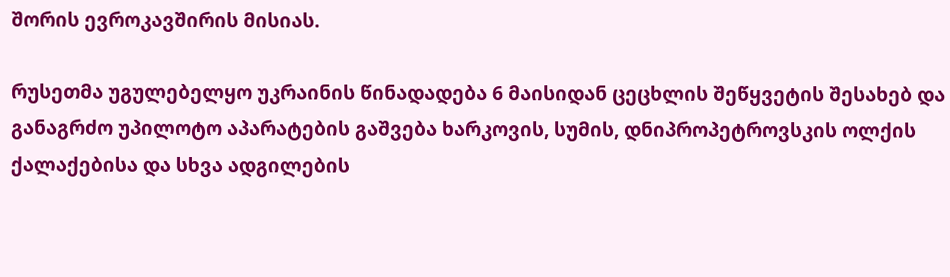შორის ევროკავშირის მისიას.

რუსეთმა უგულებელყო უკრაინის წინადადება 6 მაისიდან ცეცხლის შეწყვეტის შესახებ და განაგრძო უპილოტო აპარატების გაშვება ხარკოვის, სუმის, დნიპროპეტროვსკის ოლქის ქალაქებისა და სხვა ადგილების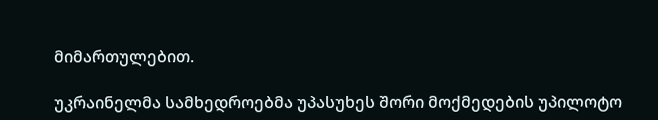მიმართულებით.

უკრაინელმა სამხედროებმა უპასუხეს შორი მოქმედების უპილოტო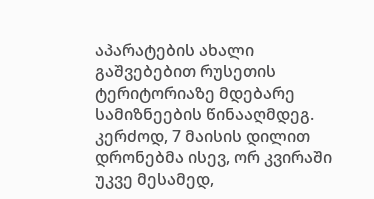აპარატების ახალი გაშვებებით რუსეთის ტერიტორიაზე მდებარე სამიზნეების წინააღმდეგ. კერძოდ, 7 მაისის დილით დრონებმა ისევ, ორ კვირაში უკვე მესამედ,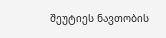შეუტიეს ნავთობის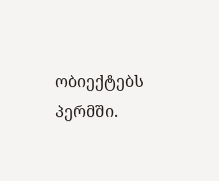ობიექტებს პერმში.